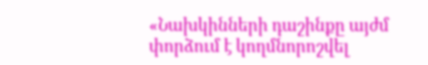«Նախկինների դաշինքը այժմ փորձում է կողմնորոշվել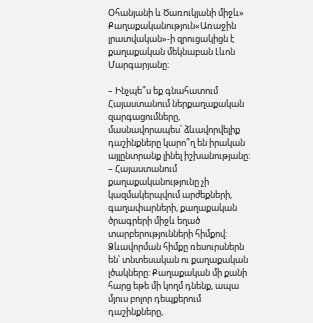Օհանյանի և Ծառուկյանի միջև»
Քաղաքականություն«Առաջին լրատվական»-ի զրուցակիցն է քաղաքական մեկնաբան Լևոն Մարգարյանը։

– Ինչպե՞ս եք գնահատում Հայաստանում ներքաղաքական զարգացումները, մասնավորապես՝ ձևավորվելիք դաշինքները կարո՞ղ են իրական այլընտրանք լինել իշխանությանը:
– Հայաստանում քաղաքականությունը չի կազմակերպվում արժեքների, գաղափարների, քաղաքական ծրագրերի միջև եղած տարբերությունների հիմքով: Ձևավորման հիմքը ռեսուրսներն են՝ տնտեսական ու քաղաքական լծակները: Քաղաքական մի քանի հարց եթե մի կողմ դնենք, ապա մյուս բոլոր դեպքերում դաշինքները,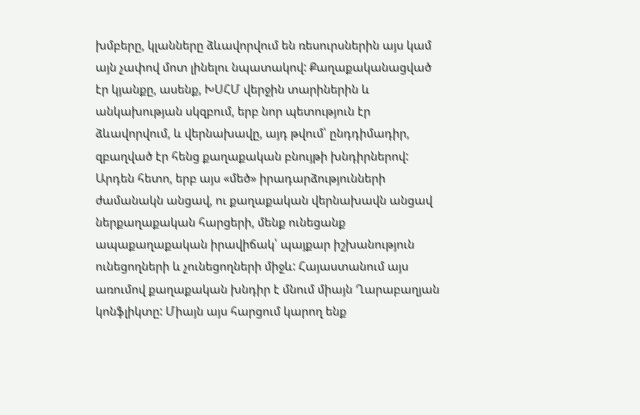խմբերը, կլանները ձևավորվում են ռեսուրսներին այս կամ այն չափով մոտ լինելու նպատակով: Քաղաքականացված էր կյանքը, ասենք, ԽՍՀՄ վերջին տարիներին և անկախության սկզբում, երբ նոր պետություն էր ձևավորվում, և վերնախավը, այդ թվում՝ ընդդիմադիր, զբաղված էր հենց քաղաքական բնույթի խնդիրներով: Արդեն հետո, երբ այս «մեծ» իրադարձությունների ժամանակն անցավ, ու քաղաքական վերնախավն անցավ ներքաղաքական հարցերի, մենք ունեցանք ապաքաղաքական իրավիճակ՝ պայքար իշխանություն ունեցողների և չունեցողների միջև: Հայաստանում այս առումով քաղաքական խնդիր է մնում միայն Ղարաբաղյան կոնֆլիկտը: Միայն այս հարցում կարող ենք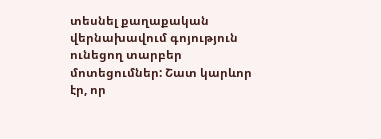տեսնել քաղաքական վերնախավում գոյություն ունեցող տարբեր մոտեցումներ: Շատ կարևոր էր, որ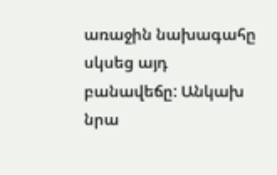առաջին նախագահը սկսեց այդ բանավեճը: Անկախ նրա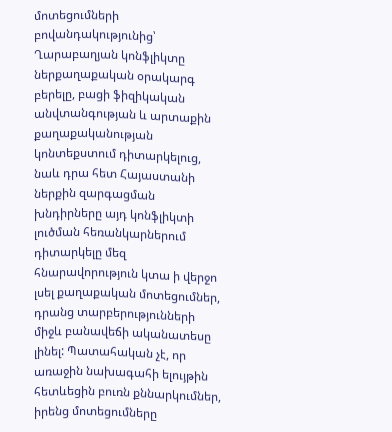մոտեցումների բովանդակությունից՝ Ղարաբաղյան կոնֆլիկտը ներքաղաքական օրակարգ բերելը, բացի ֆիզիկական անվտանգության և արտաքին քաղաքականության կոնտեքստում դիտարկելուց, նաև դրա հետ Հայաստանի ներքին զարգացման խնդիրները այդ կոնֆլիկտի լուծման հեռանկարներում դիտարկելը մեզ հնարավորություն կտա ի վերջո լսել քաղաքական մոտեցումներ, դրանց տարբերությունների միջև բանավեճի ականատեսը լինել: Պատահական չէ, որ առաջին նախագահի ելույթին հետևեցին բուռն քննարկումներ, իրենց մոտեցումները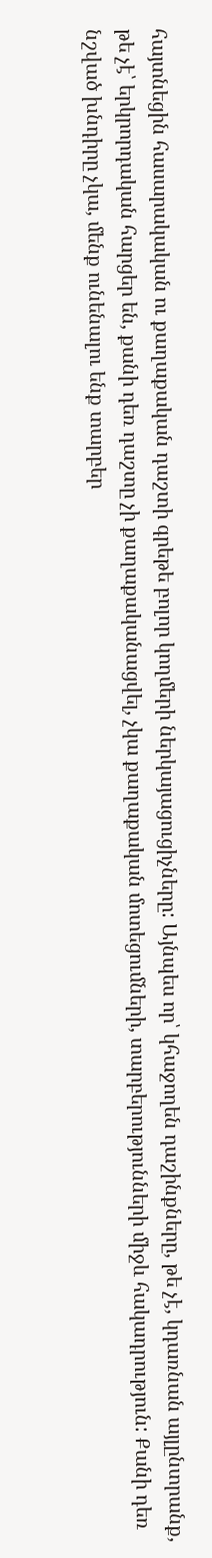հայտնեցին հասարակական ու քաղաքական դաշտի գրեթե բոլոր կողմերի ներկայացուցիչները: Այնպես որ՝ կհաջողեն դաշինքները, թե չէ, կդառնան այլընտրանք, թե չէ՝ երկրորդական հարցեր են, քանի դեռ դաշտը չի քաղաքականացվել, չկա քաղաքական մոտեցումների, տարբերությունների միջև հակադրություն: Քանի դեռ նշված խնդիրը չկա, մենք ունենալու ենք տարբեր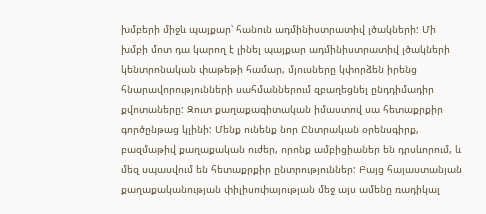խմբերի միջև պայքար՝ հանուն ադմինիստրատիվ լծակների: Մի խմբի մոտ դա կարող է լինել պայքար ադմինիստրատիվ լծակների կենտրոնական փաթեթի համար, մյուսները կփորձեն իրենց հնարավորությունների սահմաններում զբաղեցնել ընդդիմադիր քվոտաները: Զուտ քաղաքագիտական իմաստով սա հետաքրքիր գործընթաց կլինի: Մենք ունենք նոր Ընտրական օրենսգիրք, բազմաթիվ քաղաքական ուժեր, որոնք ամբիցիաներ են դրսևորում, և մեզ սպասվում են հետաքրքիր ընտրություններ: Բայց հայաստանյան քաղաքականության փիլիսոփայության մեջ այս ամենը ռադիկալ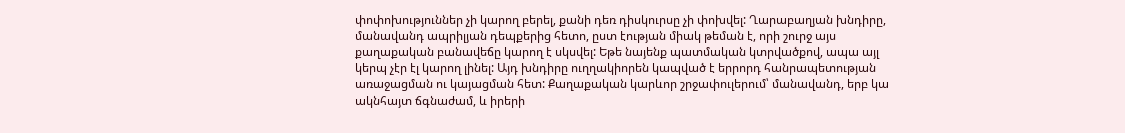փոփոխություններ չի կարող բերել, քանի դեռ դիսկուրսը չի փոխվել: Ղարաբաղյան խնդիրը, մանավանդ ապրիլյան դեպքերից հետո, ըստ էության միակ թեման է, որի շուրջ այս քաղաքական բանավեճը կարող է սկսվել: Եթե նայենք պատմական կտրվածքով, ապա այլ կերպ չէր էլ կարող լինել: Այդ խնդիրը ուղղակիորեն կապված է երրորդ հանրապետության առաջացման ու կայացման հետ: Քաղաքական կարևոր շրջափուլերում՝ մանավանդ, երբ կա ակնհայտ ճգնաժամ, և իրերի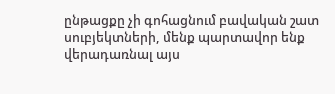ընթացքը չի գոհացնում բավական շատ սուբյեկտների, մենք պարտավոր ենք վերադառնալ այս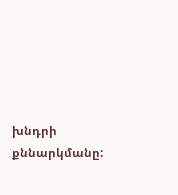խնդրի քննարկմանը: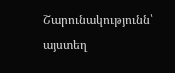Շարունակությունն՝ այստեղ